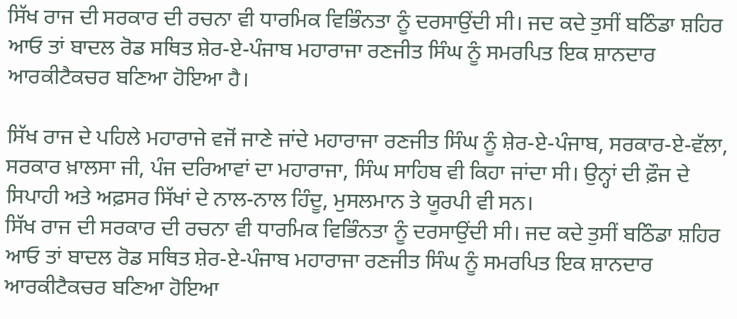ਸਿੱਖ ਰਾਜ ਦੀ ਸਰਕਾਰ ਦੀ ਰਚਨਾ ਵੀ ਧਾਰਮਿਕ ਵਿਭਿੰਨਤਾ ਨੂੰ ਦਰਸਾਉਂਦੀ ਸੀ। ਜਦ ਕਦੇ ਤੁਸੀਂ ਬਠਿੰਡਾ ਸ਼ਹਿਰ ਆਓ ਤਾਂ ਬਾਦਲ ਰੋਡ ਸਥਿਤ ਸ਼ੇਰ-ਏ-ਪੰਜਾਬ ਮਹਾਰਾਜਾ ਰਣਜੀਤ ਸਿੰਘ ਨੂੰ ਸਮਰਪਿਤ ਇਕ ਸ਼ਾਨਦਾਰ ਆਰਕੀਟੈਕਚਰ ਬਣਿਆ ਹੋਇਆ ਹੈ।

ਸਿੱਖ ਰਾਜ ਦੇ ਪਹਿਲੇ ਮਹਾਰਾਜੇ ਵਜੋਂ ਜਾਣੇ ਜਾਂਦੇ ਮਹਾਰਾਜਾ ਰਣਜੀਤ ਸਿੰਘ ਨੂੰ ਸ਼ੇਰ-ਏ-ਪੰਜਾਬ, ਸਰਕਾਰ-ਏ-ਵੱਲਾ, ਸਰਕਾਰ ਖ਼ਾਲਸਾ ਜੀ, ਪੰਜ ਦਰਿਆਵਾਂ ਦਾ ਮਹਾਰਾਜਾ, ਸਿੰਘ ਸਾਹਿਬ ਵੀ ਕਿਹਾ ਜਾਂਦਾ ਸੀ। ਉਨ੍ਹਾਂ ਦੀ ਫ਼ੌਜ ਦੇ ਸਿਪਾਹੀ ਅਤੇ ਅਫ਼ਸਰ ਸਿੱਖਾਂ ਦੇ ਨਾਲ-ਨਾਲ ਹਿੰਦੂ, ਮੁਸਲਮਾਨ ਤੇ ਯੂਰਪੀ ਵੀ ਸਨ।
ਸਿੱਖ ਰਾਜ ਦੀ ਸਰਕਾਰ ਦੀ ਰਚਨਾ ਵੀ ਧਾਰਮਿਕ ਵਿਭਿੰਨਤਾ ਨੂੰ ਦਰਸਾਉਂਦੀ ਸੀ। ਜਦ ਕਦੇ ਤੁਸੀਂ ਬਠਿੰਡਾ ਸ਼ਹਿਰ ਆਓ ਤਾਂ ਬਾਦਲ ਰੋਡ ਸਥਿਤ ਸ਼ੇਰ-ਏ-ਪੰਜਾਬ ਮਹਾਰਾਜਾ ਰਣਜੀਤ ਸਿੰਘ ਨੂੰ ਸਮਰਪਿਤ ਇਕ ਸ਼ਾਨਦਾਰ ਆਰਕੀਟੈਕਚਰ ਬਣਿਆ ਹੋਇਆ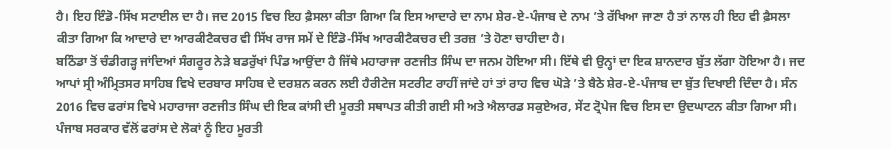ਹੈ। ਇਹ ਇੰਡੋ-ਸਿੱਖ ਸਟਾਈਲ ਦਾ ਹੈ। ਜਦ 2015 ਵਿਚ ਇਹ ਫ਼ੈਸਲਾ ਕੀਤਾ ਗਿਆ ਕਿ ਇਸ ਆਦਾਰੇ ਦਾ ਨਾਮ ਸ਼ੇਰ-ਏ-ਪੰਜਾਬ ਦੇ ਨਾਮ ’ਤੇ ਰੱਖਿਆ ਜਾਣਾ ਹੈ ਤਾਂ ਨਾਲ ਹੀ ਇਹ ਵੀ ਫ਼ੈਸਲਾ ਕੀਤਾ ਗਿਆ ਕਿ ਆਦਾਰੇ ਦਾ ਆਰਕੀਟੈਕਚਰ ਵੀ ਸਿੱਖ ਰਾਜ ਸਮੇਂ ਦੇ ਇੰਡੋ-ਸਿੱਖ ਆਰਕੀਟੈਕਚਰ ਦੀ ਤਰਜ਼ ’ਤੇ ਹੋਣਾ ਚਾਹੀਦਾ ਹੈ।
ਬਠਿੰਡਾ ਤੋਂ ਚੰਡੀਗੜ੍ਹ ਜਾਂਦਿਆਂ ਸੰਗਰੂਰ ਨੇੜੇ ਬਡਰੁੱਖਾਂ ਪਿੰਡ ਆਉਂਦਾ ਹੈ ਜਿੱਥੇ ਮਹਾਰਾਜਾ ਰਣਜੀਤ ਸਿੰਘ ਦਾ ਜਨਮ ਹੋਇਆ ਸੀ। ਇੱਥੇ ਵੀ ਉਨ੍ਹਾਂ ਦਾ ਇਕ ਸ਼ਾਨਦਾਰ ਬੁੱਤ ਲੱਗਾ ਹੋਇਆ ਹੈ। ਜਦ ਆਪਾਂ ਸ੍ਰੀ ਅੰਮ੍ਰਿਤਸਰ ਸਾਹਿਬ ਵਿਖੇ ਦਰਬਾਰ ਸਾਹਿਬ ਦੇ ਦਰਸ਼ਨ ਕਰਨ ਲਈ ਹੈਰੀਟੇਜ ਸਟਰੀਟ ਰਾਹੀਂ ਜਾਂਦੇ ਹਾਂ ਤਾਂ ਰਾਹ ਵਿਚ ਘੋੜੇ ’ਤੇ ਬੈਠੇ ਸ਼ੇਰ-ਏ-ਪੰਜਾਬ ਦਾ ਬੁੱਤ ਦਿਖਾਈ ਦਿੰਦਾ ਹੈ। ਸੰਨ 2016 ਵਿਚ ਫਰਾਂਸ ਵਿਖੇ ਮਹਾਰਾਜਾ ਰਣਜੀਤ ਸਿੰਘ ਦੀ ਇਕ ਕਾਂਸੀ ਦੀ ਮੂਰਤੀ ਸਥਾਪਤ ਕੀਤੀ ਗਈ ਸੀ ਅਤੇ ਐਲਾਰਡ ਸਕੁਏਅਰ, ਸੇਂਟ ਟ੍ਰੋਪੇਜ ਵਿਚ ਇਸ ਦਾ ਉਦਘਾਟਨ ਕੀਤਾ ਗਿਆ ਸੀ।
ਪੰਜਾਬ ਸਰਕਾਰ ਵੱਲੋਂ ਫਰਾਂਸ ਦੇ ਲੋਕਾਂ ਨੂੰ ਇਹ ਮੂਰਤੀ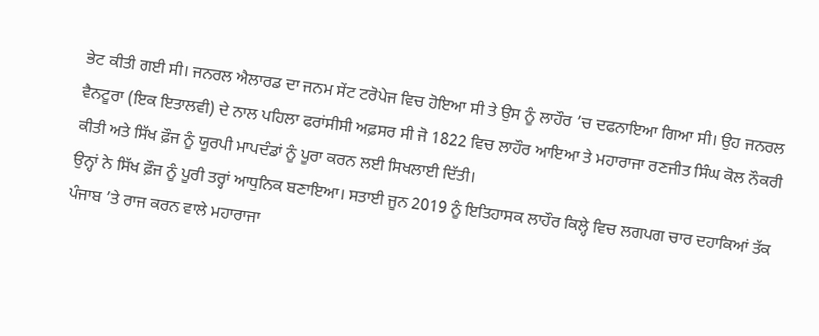ਭੇਟ ਕੀਤੀ ਗਈ ਸੀ। ਜਨਰਲ ਐਲਾਰਡ ਦਾ ਜਨਮ ਸੇਂਟ ਟਰੋਪੇਜ ਵਿਚ ਹੋਇਆ ਸੀ ਤੇ ਉਸ ਨੂੰ ਲਾਹੌਰ ’ਚ ਦਫਨਾਇਆ ਗਿਆ ਸੀ। ਉਹ ਜਨਰਲ ਵੈਨਟੂਰਾ (ਇਕ ਇਤਾਲਵੀ) ਦੇ ਨਾਲ ਪਹਿਲਾ ਫਰਾਂਸੀਸੀ ਅਫ਼ਸਰ ਸੀ ਜੋ 1822 ਵਿਚ ਲਾਹੌਰ ਆਇਆ ਤੇ ਮਹਾਰਾਜਾ ਰਣਜੀਤ ਸਿੰਘ ਕੋਲ ਨੌਕਰੀ ਕੀਤੀ ਅਤੇ ਸਿੱਖ ਫ਼ੌਜ ਨੂੰ ਯੂਰਪੀ ਮਾਪਦੰਡਾਂ ਨੂੰ ਪੂਰਾ ਕਰਨ ਲਈ ਸਿਖਲਾਈ ਦਿੱਤੀ।
ਉਨ੍ਹਾਂ ਨੇ ਸਿੱਖ ਫ਼ੌਜ ਨੂੰ ਪੂਰੀ ਤਰ੍ਹਾਂ ਆਧੁਨਿਕ ਬਣਾਇਆ। ਸਤਾਈ ਜੂਨ 2019 ਨੂੰ ਇਤਿਹਾਸਕ ਲਾਹੌਰ ਕਿਲ੍ਹੇ ਵਿਚ ਲਗਪਗ ਚਾਰ ਦਹਾਕਿਆਂ ਤੱਕ ਪੰਜਾਬ ’ਤੇ ਰਾਜ ਕਰਨ ਵਾਲੇ ਮਹਾਰਾਜਾ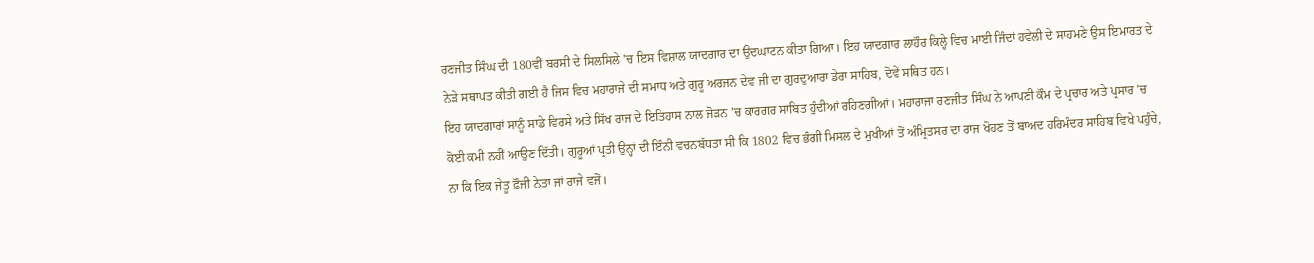ਰਣਜੀਤ ਸਿੰਘ ਦੀ 180ਵੀਂ ਬਰਸੀ ਦੇ ਸਿਲਸਿਲੇ ’ਚ ਇਸ ਵਿਸ਼ਾਲ ਯਾਦਗਾਰ ਦਾ ਉਦਘਾਟਨ ਕੀਤਾ ਗਿਆ। ਇਹ ਯਾਦਗਾਰ ਲਾਹੌਰ ਕਿਲ੍ਹੇ ਵਿਚ ਮਾਈ ਜਿੰਦਾਂ ਹਵੇਲੀ ਦੇ ਸਾਹਮਣੇ ਉਸ ਇਮਾਰਤ ਦੇ ਨੇੜੇ ਸਥਾਪਤ ਕੀਤੀ ਗਈ ਹੈ ਜਿਸ ਵਿਚ ਮਹਾਰਾਜੇ ਦੀ ਸਮਾਧ ਅਤੇ ਗੁਰੂ ਅਰਜਨ ਦੇਵ ਜੀ ਦਾ ਗੁਰਦੁਆਰਾ ਡੇਰਾ ਸਾਹਿਬ, ਦੋਵੇਂ ਸਥਿਤ ਹਨ।
ਇਹ ਯਾਦਗਾਰਾਂ ਸਾਨੂੰ ਸਾਡੇ ਵਿਰਸੇ ਅਤੇ ਸਿੱਖ ਰਾਜ ਦੇ ਇਤਿਹਾਸ ਨਾਲ ਜੋੜਨ ’ਚ ਕਾਰਗਰ ਸਾਬਿਤ ਹੁੰਦੀਆਂ ਰਹਿਣਗੀਆਂ। ਮਹਾਰਾਜਾ ਰਣਜੀਤ ਸਿੰਘ ਨੇ ਆਪਣੀ ਕੌਮ ਦੇ ਪ੍ਰਚਾਰ ਅਤੇ ਪ੍ਰਸਾਰ ’ਚ ਕੋਈ ਕਮੀ ਨਹੀਂ ਆਉਣ ਦਿੱਤੀ। ਗੁਰੂਆਂ ਪ੍ਰਤੀ ਉਨ੍ਹਾਂ ਦੀ ਇੰਨੀ ਵਚਨਬੱਧਤਾ ਸੀ ਕਿ 1802 ਵਿਚ ਭੰਗੀ ਮਿਸਲ ਦੇ ਮੁਖੀਆਂ ਤੋਂ ਅੰਮ੍ਰਿਤਸਰ ਦਾ ਰਾਜ ਖੋਹਣ ਤੋਂ ਬਾਅਦ ਹਰਿਮੰਦਰ ਸਾਹਿਬ ਵਿਖੇ ਪਹੁੰਚੇ, ਨਾ ਕਿ ਇਕ ਜੇਤੂ ਫ਼ੌਜੀ ਨੇਤਾ ਜਾਂ ਰਾਜੇ ਵਜੋਂ।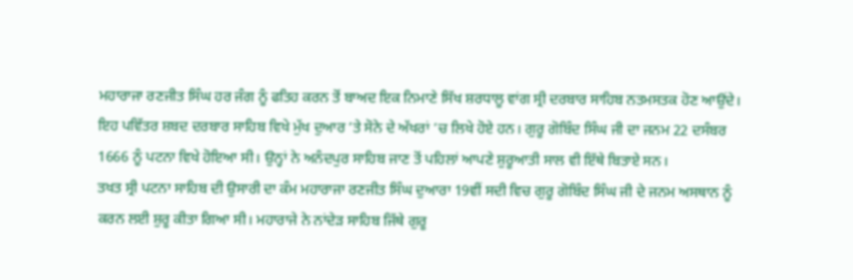ਮਹਾਰਾਜਾ ਰਣਜੀਤ ਸਿੰਘ ਹਰ ਜੰਗ ਨੂੰ ਫਤਿਹ ਕਰਨ ਤੋਂ ਬਾਅਦ ਇਕ ਨਿਮਾਣੇ ਸਿੱਖ ਸ਼ਰਧਾਲੂ ਵਾਂਗ ਸ੍ਰੀ ਦਰਬਾਰ ਸਾਹਿਬ ਨਤਮਸਤਕ ਹੋਣ ਆਉਂਦੇ। ਇਹ ਪਵਿੱਤਰ ਸ਼ਬਦ ਦਰਬਾਰ ਸਾਹਿਬ ਵਿਖੇ ਮੁੱਖ ਦੁਆਰ ’ਤੇ ਸੋਨੇ ਦੇ ਅੱਖਰਾਂ ’ਚ ਲਿਖੇ ਹੋਏ ਹਨ। ਗੁਰੂ ਗੋਬਿੰਦ ਸਿੰਘ ਜੀ ਦਾ ਜਨਮ 22 ਦਸੰਬਰ 1666 ਨੂੰ ਪਟਨਾ ਵਿਖੇ ਹੋਇਆ ਸੀ। ਉਨ੍ਹਾਂ ਨੇ ਅਨੰਦਪੁਰ ਸਾਹਿਬ ਜਾਣ ਤੋਂ ਪਹਿਲਾਂ ਆਪਣੇ ਸ਼ੁਰੂਆਤੀ ਸਾਲ ਵੀ ਇੱਥੇ ਬਿਤਾਏ ਸਨ।
ਤਖਤ ਸ੍ਰੀ ਪਟਨਾ ਸਾਹਿਬ ਦੀ ਉਸਾਰੀ ਦਾ ਕੰਮ ਮਹਾਰਾਜਾ ਰਣਜੀਤ ਸਿੰਘ ਦੁਆਰਾ 19ਵੀਂ ਸਦੀ ਵਿਚ ਗੁਰੂ ਗੋਬਿੰਦ ਸਿੰਘ ਜੀ ਦੇ ਜਨਮ ਅਸਥਾਨ ਨੂੰ ਕਰਨ ਲਈ ਸ਼ੁਰੂ ਕੀਤਾ ਗਿਆ ਸੀ। ਮਹਾਰਾਜੇ ਨੇ ਨਾਂਦੇੜ ਸਾਹਿਬ ਜਿੱਥੇ ਗੁਰੂ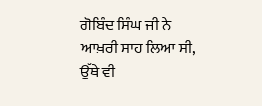ਗੋਬਿੰਦ ਸਿੰਘ ਜੀ ਨੇ ਆਖ਼ਰੀ ਸਾਹ ਲਿਆ ਸੀ, ਉੱਥੇ ਵੀ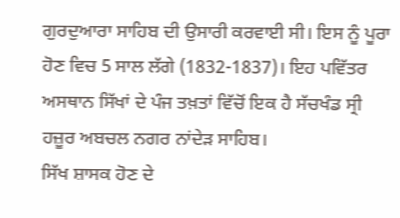ਗੁਰਦੁਆਰਾ ਸਾਹਿਬ ਦੀ ਉਸਾਰੀ ਕਰਵਾਈ ਸੀ। ਇਸ ਨੂੰ ਪੂਰਾ ਹੋਣ ਵਿਚ 5 ਸਾਲ ਲੱਗੇ (1832-1837)। ਇਹ ਪਵਿੱਤਰ ਅਸਥਾਨ ਸਿੱਖਾਂ ਦੇ ਪੰਜ ਤਖ਼ਤਾਂ ਵਿੱਚੋਂ ਇਕ ਹੈ ਸੱਚਖੰਡ ਸ੍ਰੀ ਹਜ਼ੂਰ ਅਬਚਲ ਨਗਰ ਨਾਂਦੇੜ ਸਾਹਿਬ।
ਸਿੱਖ ਸ਼ਾਸਕ ਹੋਣ ਦੇ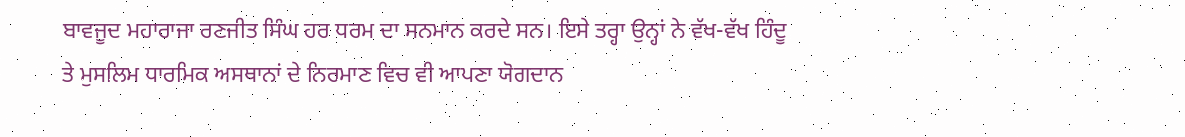ਬਾਵਜੂਦ ਮਹਾਰਾਜਾ ਰਣਜੀਤ ਸਿੰਘ ਹਰ ਧਰਮ ਦਾ ਸਨਮਾਨ ਕਰਦੇ ਸਨ। ਇਸੇ ਤਰ੍ਹਾ ਉਨ੍ਹਾਂ ਨੇ ਵੱਖ-ਵੱਖ ਹਿੰਦੂ ਤੇ ਮੁਸਲਿਮ ਧਾਰਮਿਕ ਅਸਥਾਨਾਂ ਦੇ ਨਿਰਮਾਣ ਵਿਚ ਵੀ ਆਪਣਾ ਯੋਗਦਾਨ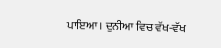ਪਾਇਆ। ਦੁਨੀਆ ਵਿਚ ਵੱਖ-ਵੱਖ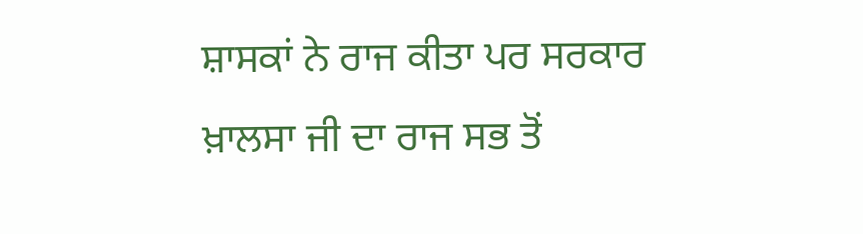ਸ਼ਾਸਕਾਂ ਨੇ ਰਾਜ ਕੀਤਾ ਪਰ ਸਰਕਾਰ ਖ਼ਾਲਸਾ ਜੀ ਦਾ ਰਾਜ ਸਭ ਤੋਂ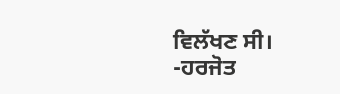ਵਿਲੱਖਣ ਸੀ।
-ਹਰਜੋਤ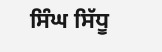ਸਿੰਘ ਸਿੱਧੂ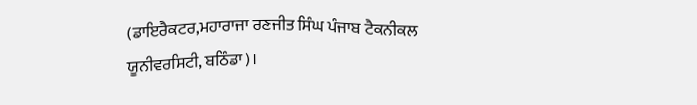(ਡਾਇਰੈਕਟਰ,ਮਹਾਰਾਜਾ ਰਣਜੀਤ ਸਿੰਘ ਪੰਜਾਬ ਟੈਕਨੀਕਲ ਯੂਨੀਵਰਸਿਟੀ, ਬਠਿੰਡਾ)।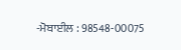-ਮੋਬਾਈਲ : 98548-00075